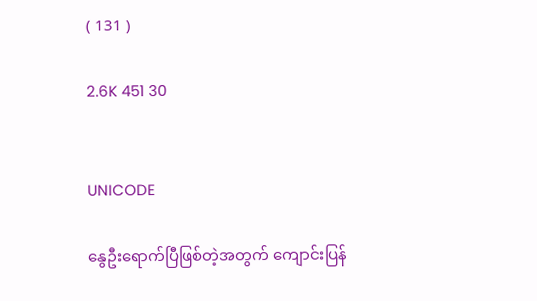( 131 )

2.6K 451 30


UNICODE

နွေဦးရောက်ပြီဖြစ်တဲ့အတွက် ကျောင်းပြန်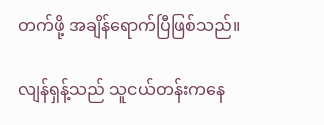တက်ဖို့ အချိန်ရောက်ပြီဖြစ်သည်။

လျန်ရှန့်သည် သူငယ်တန်းကနေ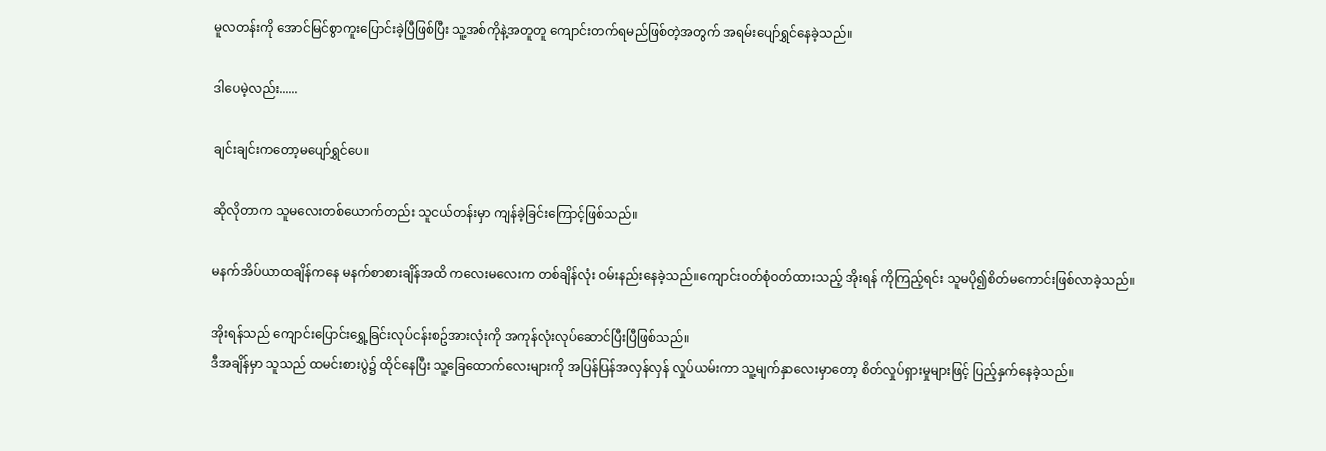မူလတန်းကို အောင်မြင်စွာကူးပြောင်းခဲ့ပြီဖြစ်ပြီး သူ့အစ်ကိုနဲ့အတူတူ ကျောင်းတက်ရမည်ဖြစ်တဲ့အတွက် အရမ်းပျော်ရွှင်နေခဲ့သည်။

ဒါပေမဲ့လည်း......

ချင်းချင်းကတော့မပျော်ရွှင်ပေ။

ဆိုလိုတာက သူမလေးတစ်ယောက်တည်း သူငယ်တန်းမှာ ကျန်ခဲ့ခြင်းကြောင့်ဖြစ်သည်။

မနက်အိပ်ယာထချိန်ကနေ မနက်စာစားချိန်အထိ ကလေးမလေးက တစ်ချိန်လုံး ဝမ်းနည်းနေခဲ့သည်။ကျောင်းဝတ်စုံဝတ်ထားသည့် အိုးရန် ကိုကြည့်ရင်း သူမပို၍စိတ်မကောင်းဖြစ်လာခဲ့သည်။

အိုးရန်သည် ကျောင်းပြောင်းရွှေ့ခြင်းလုပ်ငန်းစဥ်အားလုံးကို အကုန်လုံး‌လုပ်ဆောင်ပြီးပြီဖြစ်သည်။
ဒီအချိန်မှာ သူသည် ထမင်းစားပွဲ၌ ထိုင်နေပြီး သူ့ခြေ‌ထောက်လေးများကို အပြန်ပြန်အလှန်လှန် လှုပ်ယမ်းကာ သူ့မျက်နှာ‌လေးမှာတော့ စိတ်လှုပ်ရှားမှုများဖြင့် ပြည့်နှက်နေခဲ့သည်။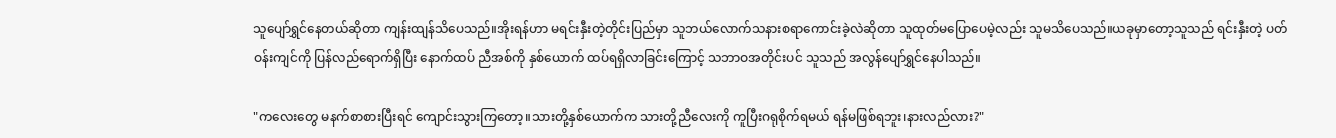သူပျော်ရွှင်နေတယ်ဆိုတာ ကျန်းထျန်သိပေသည်။အိုးရန်ဟာ မရင်းနှီးတဲ့တိုင်းပြည်မှာ သူဘယ်လောက်သနားစရာကောင်းခဲ့လဲဆိုတာ သူထုတ်မပြော‌ပေမဲ့လည်း သူမသိပေသည်။ယခုမှာ‌တော့သူသည် ရင်းနှီးတဲ့ ပတ်ဝန်းကျင်ကို ပြန်လည်ရောက်ရှိပြီး နောက်ထပ် ညီအစ်ကို နှစ်ယောက် ထပ်ရရှိလာခြင်းကြောင့် သဘာဝအတိုင်းပင် သူသည် အလွန်ပျော်ရွှင်နေပါသည်။

"ကလေးတွေ မနက်စာစားပြီးရင် ကျောင်းသွားကြတော့။သားတို့နှစ်ယောက်က သားတို့ညီလေးကို ကူပြီးဂရုစိုက်ရမယ် ရန်မဖြစ်ရဘူး၊နားလည်လား?"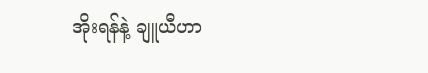အိုးရန်နဲ့ ချူယီဟာ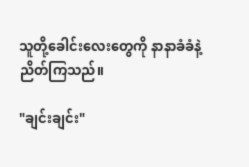သူတို့ခေါင်းလေးတွေကို နာနာခံခံနဲ့ညိတ်ကြသည်။

"ချင်းချင်း"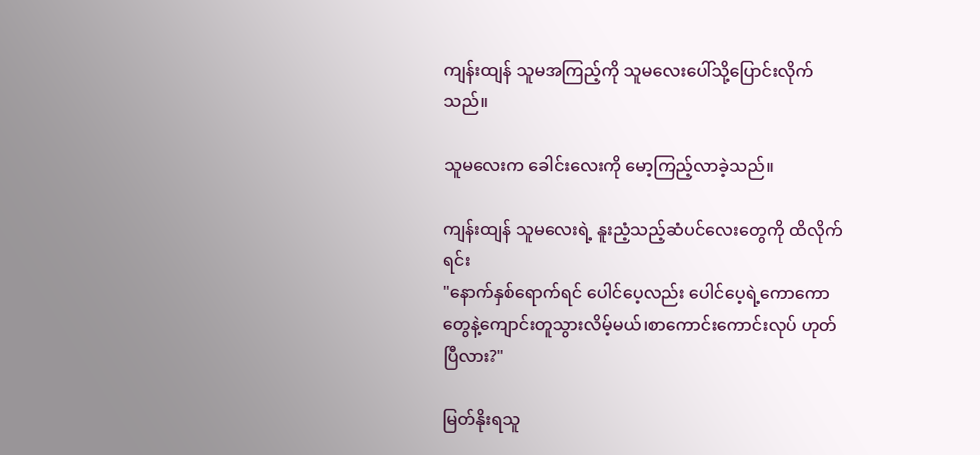ကျန်းထျန် သူမအကြည့်ကို သူမလေးပေါ်သို့ပြောင်းလိုက်သည်။

သူမလေးက ခေါင်းလေးကို မော့ကြည့်လာခဲ့သည်။

ကျန်းထျန် သူမလေးရဲ့ နူးညံ့သည့်ဆံပင်လေးတွေကို ထိလိုက်ရင်း
"နောက်နှစ်ရောက်ရင် ပေါင်ပေ့လည်း ပေါင်ပေ့ရဲ့ကောကောတွေနဲ့ကျောင်းတူသွားလိမ့်မယ်၊စာကောင်းကောင်းလုပ် ဟုတ်ပြီလား?"

မြတ်နိုးရသူ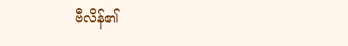ဗီလိန်၏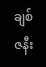ချစ်ဇနီး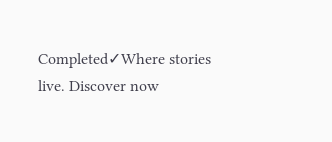Completed✓Where stories live. Discover now